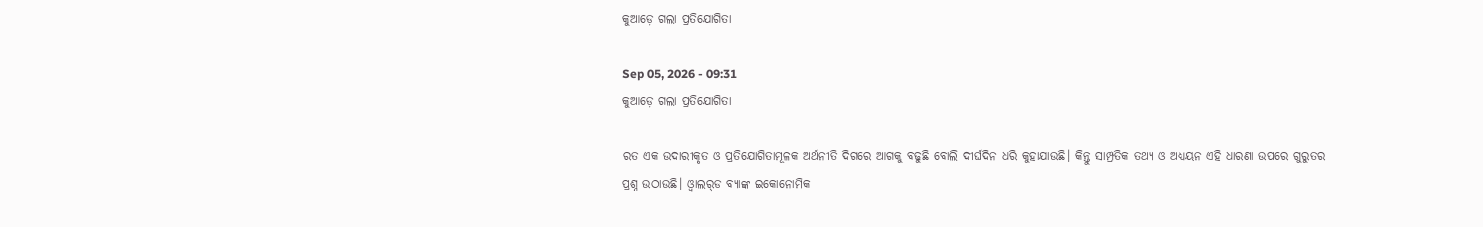କୁଆଡ଼େ ଗଲା ପ୍ରତିଯୋଗିତା

Sep 05, 2026 - 09:31
କୁଆଡ଼େ ଗଲା ପ୍ରତିଯୋଗିତା

ରତ ଏକ ଉଦାରୀକୃତ ଓ ପ୍ରତିଯୋଗିତାମୂଳକ ଅର୍ଥନୀତି ଦିଗରେ ଆଗକୁ ବଢୁଛି ବୋଲି ଦୀର୍ଘଦିନ ଧରି କୁହାଯାଉଛି। କିନ୍ତୁ ସାମ୍ପ୍ରତିକ ତଥ୍ୟ ଓ ଅଧ୍ୟୟନ ଏହି ଧାରଣା ଉପରେ ଗୁରୁତର ପ୍ରଶ୍ନ ଉଠାଉଛି। ଓ୍ବାଲର୍‌ଡ ବ୍ୟାଙ୍କ ଇକୋନୋମିକ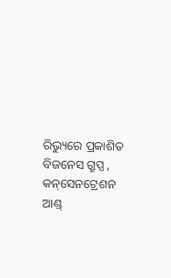ରିଭ୍ୟୁରେ ପ୍ରକାଶିତ ବିଜନେସ ଗ୍ରୁପ୍ସ , କନ୍‌ସେନଟ୍ରେଶନ ଆଣ୍ଡ୍‌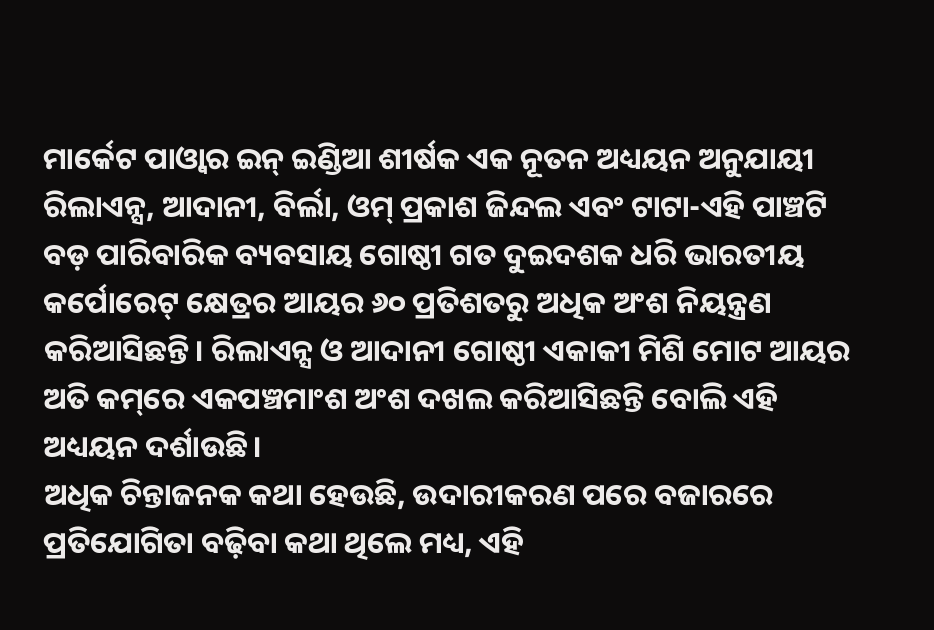ମାର୍କେଟ ପାଓ୍ବାର ଇନ୍‌ ଇଣ୍ଡିଆ ଶୀର୍ଷକ ଏକ ନୂତନ ଅଧ୍ୟୟନ ଅନୁଯାୟୀ ରିଲାଏନ୍ସ, ଆଦାନୀ, ବିର୍ଲା, ଓମ୍‌ ପ୍ରକାଶ ଜିନ୍ଦଲ ଏବଂ ଟାଟା-ଏହି ପାଞ୍ଚଟି ବଡ଼ ପାରିବାରିକ ବ୍ୟବସାୟ ଗୋଷ୍ଠୀ ଗତ ଦୁଇଦଶକ ଧରି ଭାରତୀୟ କର୍ପୋରେଟ୍‌ କ୍ଷେତ୍ରର ଆୟର ୬୦ ପ୍ରତିଶତରୁ ଅଧିକ ଅଂଶ ନିୟନ୍ତ୍ରଣ କରିଆସିଛନ୍ତି। ରିଲାଏନ୍ସ ଓ ଆଦାନୀ ଗୋଷ୍ଠୀ ଏକାକୀ ମିଶି ମୋଟ ଆୟର ଅତି କମ୍‌ରେ ଏକପଞ୍ଚମାଂଶ ଅଂଶ ଦଖଲ କରିଆସିଛନ୍ତି ବୋଲି ଏହି ଅଧ୍ୟୟନ ଦର୍ଶାଉଛି।
ଅଧିକ ଚିନ୍ତାଜନକ କଥା ହେଉଛି, ଉଦାରୀକରଣ ପରେ ବଜାରରେ ପ୍ରତିଯୋଗିତା ବଢ଼ିବା କଥା ଥିଲେ ମଧ୍ୟ, ଏହି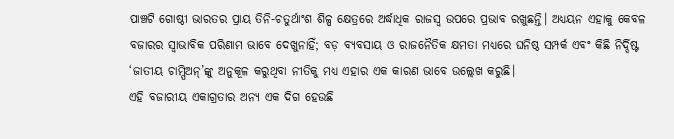ପାଞ୍ଚଟି ଗୋଷ୍ଠୀ ଭାରତର ପ୍ରାୟ ତିନି-ଚତୁର୍ଥାଂଶ ଶିଳ୍ପ କ୍ଷେତ୍ରରେ ଅର୍ଦ୍ଧାଧିକ ରାଜସ୍ବ ଉପରେ ପ୍ରଭାବ ରଖୁଛନ୍ତି। ଅଧ୍ୟୟନ ଏହାକୁ କେବଳ ବଜାରର ସ୍ବାଭାବିକ ପରିଣାମ ଭାବେ ଦେଖୁନାହିଁ; ବଡ଼ ବ୍ୟବସାୟ ଓ ରାଜନୈତିକ କ୍ଷମତା ମଧ୍ୟରେ ଘନିଷ୍ଠ ସମ୍ପର୍କ ଏବଂ କିଛି ନିର୍ଦ୍ଦିଷ୍ଟ ‘ଜାତୀୟ ଚାମ୍ପିଅନ୍‌’ଙ୍କୁ ଅନୁକୂଳ କରୁଥିବା ନୀତିକୁ ମଧ୍ୟ ଏହାର ଏକ କାରଣ ଭାବେ ଉଲ୍ଲେଖ କରୁଛି।
ଏହି ବଜାରୀୟ ଏକାଗ୍ରତାର ଅନ୍ୟ ଏକ ଦିଗ ହେଉଛି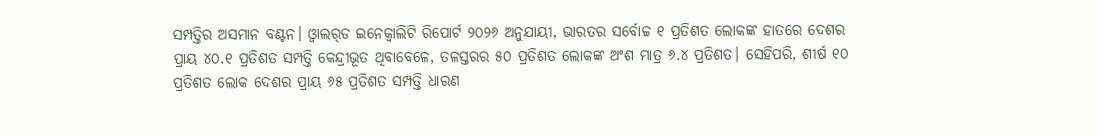ସମ୍ପତ୍ତିର ଅସମାନ ବଣ୍ଟନ। ଓ୍ବାଲର୍‌ଡ ଇନେକ୍ୱାଲିଟି ରିପୋର୍ଟ ୨୦୨୬ ଅନୁଯାୟୀ, ଭାରତର ସର୍ବୋଚ୍ଚ ୧ ପ୍ରତିଶତ ଲୋକଙ୍କ ହାତରେ ଦେଶର ପ୍ରାୟ ୪୦.୧ ପ୍ରତିଶତ ସମ୍ପତ୍ତି କେନ୍ଦ୍ରୀଭୂତ ଥିବାବେଳେ, ତଳସ୍ତରର ୫୦ ପ୍ରତିଶତ ଲୋକଙ୍କ ଅଂଶ ମାତ୍ର ୬.୪ ପ୍ରତିଶତ। ସେହିପରି, ଶୀର୍ଷ ୧୦ ପ୍ରତିଶତ ଲୋକ ଦେଶର ପ୍ରାୟ ୬୫ ପ୍ରତିଶତ ସମ୍ପତ୍ତି ଧାରଣ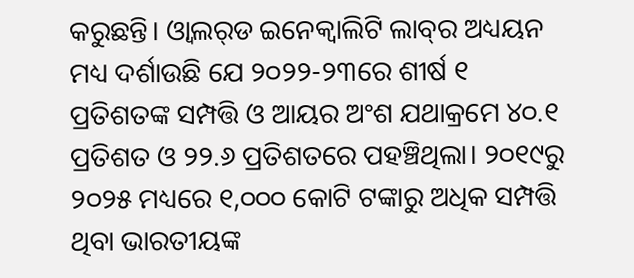କରୁଛନ୍ତି। ଓ୍ବାଲର୍‌ଡ ଇନେକ୍ୱାଲିଟି ଲାବ୍‌ର ଅଧ୍ୟୟନ ମଧ୍ୟ ଦର୍ଶାଉଛି ଯେ ୨୦୨୨-୨୩ରେ ଶୀର୍ଷ ୧ ପ୍ରତିଶତଙ୍କ ସମ୍ପତ୍ତି ଓ ଆୟର ଅଂଶ ଯଥାକ୍ରମେ ୪୦.୧ ପ୍ରତିଶତ ଓ ୨୨.୬ ପ୍ରତିଶତରେ ପହଞ୍ଚିଥିଲା। ୨୦୧୯ରୁ ୨୦୨୫ ମଧ୍ୟରେ ୧,୦୦୦ କୋଟି ଟଙ୍କାରୁ ଅଧିକ ସମ୍ପତ୍ତି ଥିବା ଭାରତୀୟଙ୍କ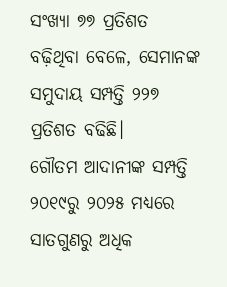ସଂଖ୍ୟା ୭୭ ପ୍ରତିଶତ ବଢ଼ିଥିବା ବେଳେ, ସେମାନଙ୍କ ସମୁଦାୟ ସମ୍ପତ୍ତି ୨୨୭ ପ୍ରତିଶତ ବଢିଛି।
ଗୌତମ ଆଦାନୀଙ୍କ ସମ୍ପତ୍ତି ୨୦୧୯ରୁ ୨୦୨୫ ମଧ୍ୟରେ ସାତଗୁଣରୁ ଅଧିକ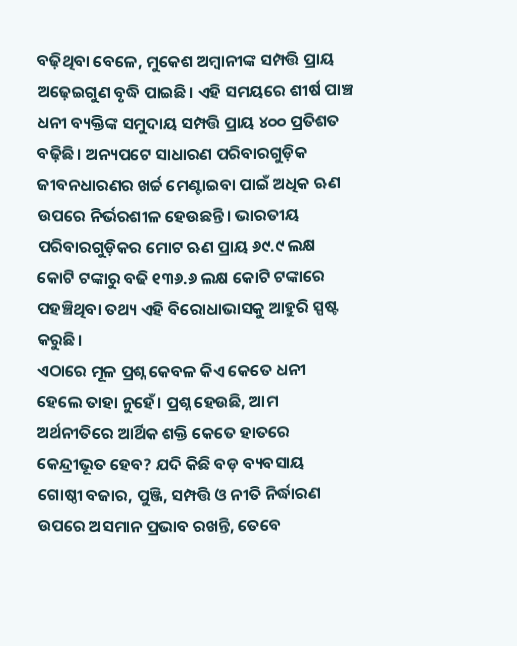ବଢ଼ିଥିବା ବେଳେ, ମୁକେଶ ଅମ୍ବାନୀଙ୍କ ସମ୍ପତ୍ତି ପ୍ରାୟ ଅଢ଼େଇଗୁଣ ବୃଦ୍ଧି ପାଇଛି। ଏହି ସମୟରେ ଶୀର୍ଷ ପାଞ୍ଚ ଧନୀ ବ୍ୟକ୍ତିଙ୍କ ସମୁଦାୟ ସମ୍ପତ୍ତି ପ୍ରାୟ ୪୦୦ ପ୍ରତିଶତ ବଢ଼ିଛି। ଅନ୍ୟପଟେ ସାଧାରଣ ପରିବାରଗୁଡ଼ିକ ଜୀବନଧାରଣର ଖର୍ଚ୍ଚ ମେଣ୍ଟାଇବା ପାଇଁ ଅଧିକ ଋଣ ଉପରେ ନିର୍ଭରଶୀଳ ହେଉଛନ୍ତି। ଭାରତୀୟ ପରିବାରଗୁଡ଼ିକର ମୋଟ ଋଣ ପ୍ରାୟ ୬୯.୯ ଲକ୍ଷ କୋଟି ଟଙ୍କାରୁ ବଢି ୧୩୬.୬ ଲକ୍ଷ କୋଟି ଟଙ୍କାରେ ପହଞ୍ଚିଥିବା ତଥ୍ୟ ଏହି ବିରୋଧାଭାସକୁ ଆହୁରି ସ୍ପଷ୍ଟ କରୁଛି।
ଏଠାରେ ମୂଳ ପ୍ରଶ୍ନ କେବଳ କିଏ କେତେ ଧନୀ ହେଲେ ତାହା ନୁହେଁ। ପ୍ରଶ୍ନ ହେଉଛି, ଆମ ଅର୍ଥନୀତିରେ ଆର୍ଥିକ ଶକ୍ତି କେତେ ହାତରେ କେନ୍ଦ୍ରୀଭୂତ ହେବ? ଯଦି କିଛି ବଡ଼ ବ୍ୟବସାୟ ଗୋଷ୍ଠୀ ବଜାର, ପୁଞ୍ଜି, ସମ୍ପତ୍ତି ଓ ନୀତି ନିର୍ଦ୍ଧାରଣ ଉପରେ ଅସମାନ ପ୍ରଭାବ ରଖନ୍ତି, ତେବେ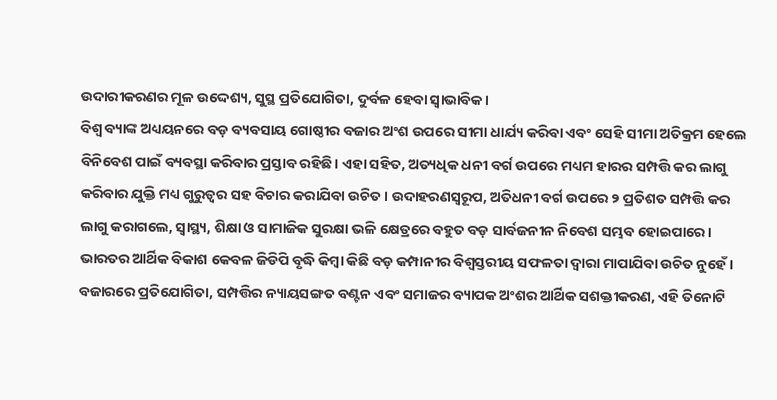ଉଦାରୀକରଣର ମୂଳ ଉଦ୍ଦେଶ୍ୟ, ସୁସ୍ଥ ପ୍ରତିଯୋଗିତା, ଦୁର୍ବଳ ହେବା ସ୍ବାଭାବିକ।
ବିଶ୍ୱ ବ୍ୟାଙ୍କ ଅଧ୍ୟୟନରେ ବଡ଼ ବ୍ୟବସାୟ ଗୋଷ୍ଠୀର ବଜାର ଅଂଶ ଉପରେ ସୀମା ଧାର୍ଯ୍ୟ କରିବା ଏବଂ ସେହି ସୀମା ଅତିକ୍ରମ ହେଲେ ବିନିବେଶ ପାଇଁ ବ୍ୟବସ୍ଥା କରିବାର ପ୍ରସ୍ତାବ ରହିଛି। ଏହା ସହିତ, ଅତ୍ୟଧିକ ଧନୀ ବର୍ଗ ଉପରେ ମଧ୍ୟମ ହାରର ସମ୍ପତ୍ତି କର ଲାଗୁ କରିବାର ଯୁକ୍ତି ମଧ୍ୟ ଗୁରୁତ୍ୱର ସହ ବିଚାର କରାଯିବା ଉଚିତ। ଉଦାହରଣସ୍ବରୂପ, ଅତିଧନୀ ବର୍ଗ ଉପରେ ୨ ପ୍ରତିଶତ ସମ୍ପତ୍ତି କର ଲାଗୁ କରାଗଲେ, ସ୍ବାସ୍ଥ୍ୟ, ଶିକ୍ଷା ଓ ସାମାଜିକ ସୁରକ୍ଷା ଭଳି କ୍ଷେତ୍ରରେ ବହୁତ ବଡ଼ ସାର୍ବଜନୀନ ନିବେଶ ସମ୍ଭବ ହୋଇପାରେ।
ଭାରତର ଆର୍ଥିକ ବିକାଶ କେବଳ ଜିଡିପି ବୃଦ୍ଧି କିମ୍ବା କିଛି ବଡ଼ କମ୍ପାନୀର ବିଶ୍ୱସ୍ତରୀୟ ସଫଳତା ଦ୍ୱାରା ମାପାଯିବା ଉଚିତ ନୁହେଁ। ବଜାରରେ ପ୍ରତିଯୋଗିତା, ସମ୍ପତ୍ତିର ନ୍ୟାୟସଙ୍ଗତ ବଣ୍ଟନ ଏବଂ ସମାଜର ବ୍ୟାପକ ଅଂଶର ଆର୍ଥିକ ସଶକ୍ତୀକରଣ, ଏହି ତିନୋଟି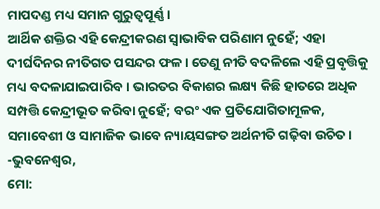ମାପଦଣ୍ଡ ମଧ୍ୟ ସମାନ ଗୁରୁତ୍ୱପୂର୍ଣ୍ଣ।
ଆର୍ଥିକ ଶକ୍ତିର ଏହି କେନ୍ଦ୍ରୀକରଣ ସ୍ବାଭାବିକ ପରିଣାମ ନୁହେଁ; ଏହା ଦୀର୍ଘଦିନର ନୀତିଗତ ପସନ୍ଦର ଫଳ। ତେଣୁ ନୀତି ବଦଳିଲେ ଏହି ପ୍ରବୃତ୍ତିକୁ ମଧ୍ୟ ବଦଳାଯାଇପାରିବ। ଭାରତର ବିକାଶର ଲକ୍ଷ୍ୟ କିଛି ହାତରେ ଅଧିକ ସମ୍ପତ୍ତି କେନ୍ଦ୍ରୀଭୂତ କରିବା ନୁହେଁ; ବରଂ ଏକ ପ୍ରତିଯୋଗିତାମୂଳକ, ସମାବେଶୀ ଓ ସାମାଜିକ ଭାବେ ନ୍ୟାୟସଙ୍ଗତ ଅର୍ଥନୀତି ଗଢ଼ିବା ଉଚିତ।
-ଭୁବନେଶ୍ୱର,
ମୋ: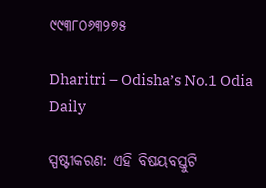୯୯୩୮୦୬୩୨୭୫

Dharitri – Odisha’s No.1 Odia Daily

ସ୍ପଷ୍ଟୀକରଣ: ଏହି ବିଷୟବସ୍ତୁଟି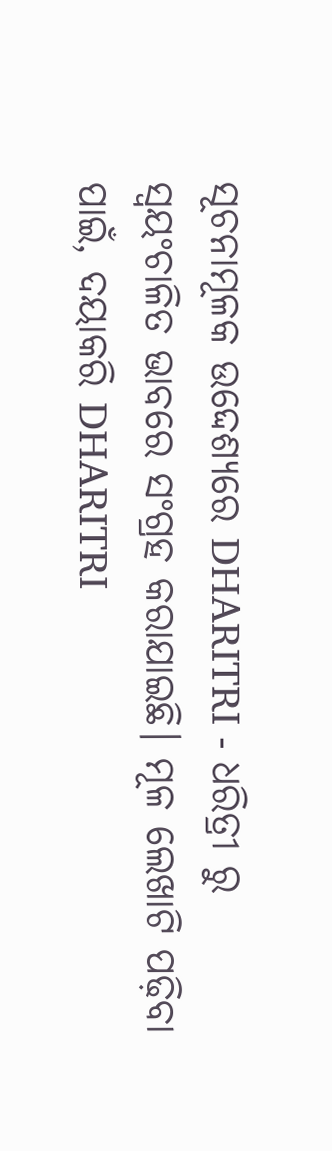ସୂଚନାମୂଳକ ଉଦ୍ଦେଶ୍ୟରେ DHARITRI - ଧରିତ୍ରୀ ରୁ ସ୍ୱୟଂଚାଳିତ ଭାବରେ ସଂଗ୍ରହ କରାଯାଇଛି। ମୂଳ ଲେଖାଟି ପଢ଼ିବା ପାଇଁ, ଦୟାକରି DHARITRI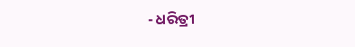- ଧରିତ୍ରୀ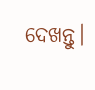ଦେଖନ୍ତୁ।